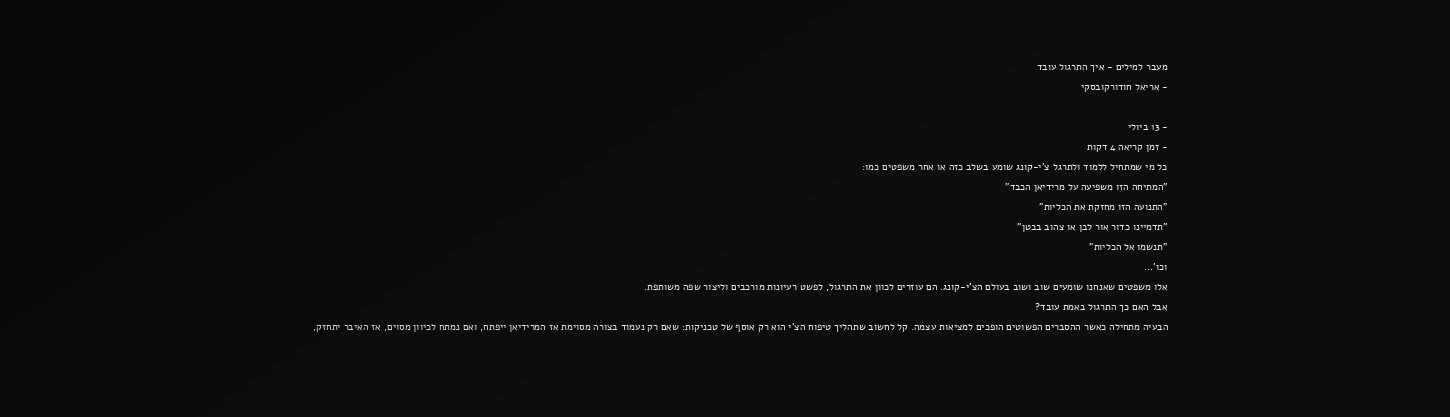מעבר למילים - איך התרגול עובד
- אריאל חודורקובסקי

- 13 ביולי
- זמן קריאה 4 דקות
כל מי שמתחיל ללמוד ולתרגל צ'י-קונג שומע בשלב כזה או אחר משפטים כמו:
"המתיחה הזו משפיעה על מרידיאן הכבד"
"התנועה הזו מחזקת את הכליות"
"תדמיינו כדור אור לבן או צהוב בבטן"
"תנשמו אל הכליות"
וכו'...
אלו משפטים שאנחנו שומעים שוב ושוב בעולם הצ'י-קונג. הם עוזרים לכוון את התרגול, לפשט רעיונות מורכבים וליצור שפה משותפת.
אבל האם כך התרגול באמת עובד?
הבעיה מתחילה כאשר ההסברים הפשוטים הופכים למציאות עצמה. קל לחשוב שתהליך טיפוח הצ'י הוא רק אוסף של טכניקות: שאם רק נעמוד בצורה מסוימת אז המרידיאן ייפתח, ואם נמתח לכיוון מסוים, אז האיבר יתחזק,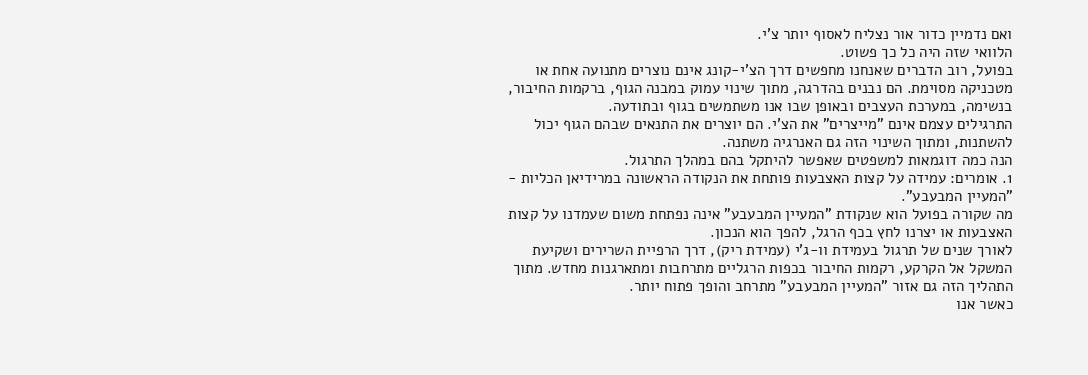ואם נדמיין כדור אור נצליח לאסוף יותר צ'י.
הלוואי שזה היה כל כך פשוט.
בפועל, רוב הדברים שאנחנו מחפשים דרך הצ'י-קונג אינם נוצרים מתנועה אחת או מטכניקה מסוימת. הם נבנים בהדרגה, מתוך שינוי עמוק במבנה הגוף, ברקמות החיבור, בנשימה, במערכת העצבים ובאופן שבו אנו משתמשים בגוף ובתודעה.
התרגילים עצמם אינם "מייצרים" את הצ'י. הם יוצרים את התנאים שבהם הגוף יכול להשתנות, ומתוך השינוי הזה גם האנרגיה משתנה.
הנה כמה דוגמאות למשפטים שאפשר להיתקל בהם במהלך התרגול.
1. אומרים: עמידה על קצות האצבעות פותחת את הנקודה הראשונה במרידיאן הכליות - "המעיין המבעבע".
מה שקורה בפועל הוא שנקודת "המעיין המבעבע" אינה נפתחת משום שעמדנו על קצות האצבעות או יצרנו לחץ בכף הרגל, להפך הוא הנכון.
לאורך שנים של תרגול בעמידת וו-ג'י (עמידת ריק), דרך הרפיית השרירים ושקיעת המשקל אל הקרקע, רקמות החיבור בכפות הרגליים מתרחבות ומתארגנות מחדש. מתוך התהליך הזה גם אזור "המעיין המבעבע" מתרחב והופך פתוח יותר.
כאשר אנו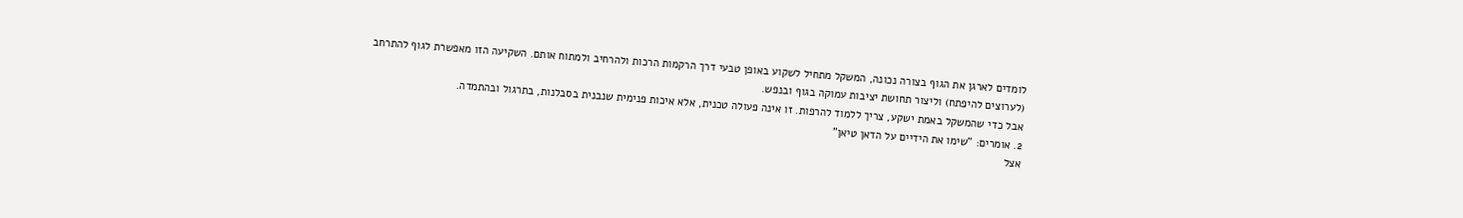לומדים לארגן את הגוף בצורה נכונה, המשקל מתחיל לשקוע באופן טבעי דרך הרקמות הרכות ולהרחיב ולמתוח אותם. השקיעה הזו מאפשרת לגוף להתרחב (לערוצים להיפתח) וליצור תחושת יציבות עמוקה בגוף ובנפש.
אבל כדי שהמשקל באמת ישקע, צריך ללמוד להרפות. זו אינה פעולה טכנית, אלא איכות פנימית שנבנית בסבלנות, בתרגול ובהתמדה.
2. אומרים: "שימו את הידיים על הדאן טיאן"
אצל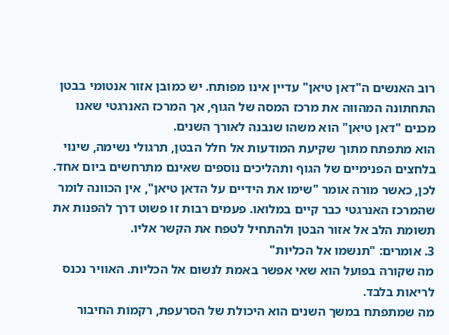רוב האנשים ה"דאן טיאן" עדיין אינו מפותח. יש כמובן אזור אנטומי בבטן התחתונה המהווה את מרכז המסה של הגוף, אך המרכז האנרגטי שאנו מכנים "דאן טיאן" הוא משהו שנבנה לאורך השנים.
הוא מתפתח מתוך שקיעת המודעות אל חלל הבטן, תרגולי נשימה, שינוי בלחצים הפנימיים של הגוף ותהליכים נוספים שאינם מתרחשים ביום אחד.
לכן, כאשר מורה אומר "שימו את הידיים על הדאן טיאן", אין הכוונה לומר שהמרכז האנרגטי כבר קיים במלואו. פעמים רבות זו פשוט דרך להפנות את תשומת הלב אל אזור הבטן ולהתחיל לטפח את הקשר אליו.
3. אומרים: "תנשמו אל הכליות"
מה שקורה בפועל הוא שאי אפשר באמת לנשום אל הכליות. האוויר נכנס לריאות בלבד.
מה שמתפתח במשך השנים הוא היכולת של הסרעפת, רקמות החיבור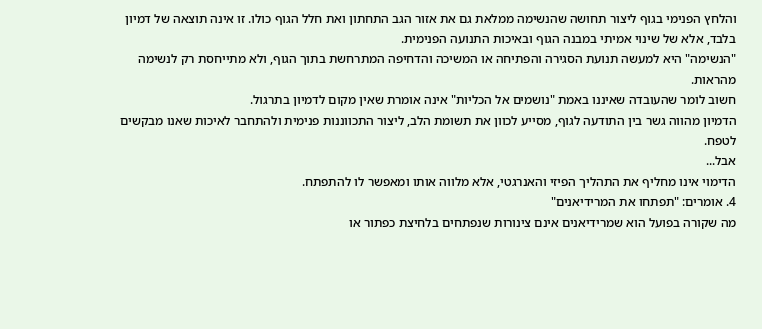והלחץ הפנימי בגוף ליצור תחושה שהנשימה ממלאת גם את אזור הגב התחתון ואת חלל הגוף כולו. זו אינה תוצאה של דמיון בלבד, אלא של שינוי אמיתי במבנה הגוף ובאיכות התנועה הפנימית.
"הנשימה" היא למעשה תנועת הסגירה והפתיחה או המשיכה והדחיפה המתרחשת בתוך הגוף, ולא מתייחסת רק לנשימה מהראות.
חשוב לומר שהעובדה שאיננו באמת "נושמים אל הכליות" אינה אומרת שאין מקום לדמיון בתרגול.
הדמיון מהווה גשר בין התודעה לגוף, מסייע לכוון את תשומת הלב, ליצור התכווננות פנימית ולהתחבר לאיכות שאנו מבקשים לטפח.
אבל...
הדימוי אינו מחליף את התהליך הפיזי והאנרגטי, אלא מלווה אותו ומאפשר לו להתפתח.
4. אומרים: "תפתחו את המרידיאנים"
מה שקורה בפועל הוא שמרידיאנים אינם צינורות שנפתחים בלחיצת כפתור או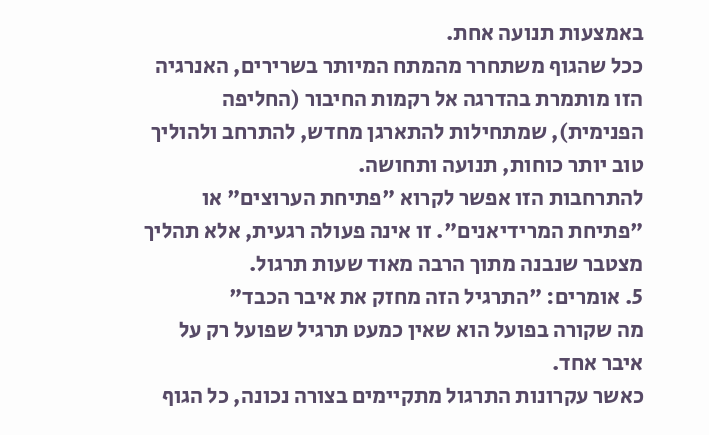באמצעות תנועה אחת.
ככל שהגוף משתחרר מהמתח המיותר בשרירים, האנרגיה הזו מותמרת בהדרגה אל רקמות החיבור (החליפה הפנימית), שמתחילות להתארגן מחדש, להתרחב ולהוליך טוב יותר כוחות, תנועה ותחושה.
להתרחבות הזו אפשר לקרוא "פתיחת הערוצים" או "פתיחת המרידיאנים". זו אינה פעולה רגעית, אלא תהליך מצטבר שנבנה מתוך הרבה מאוד שעות תרגול.
5. אומרים: "התרגיל הזה מחזק את איבר הכבד"
מה שקורה בפועל הוא שאין כמעט תרגיל שפועל רק על איבר אחד.
כאשר עקרונות התרגול מתקיימים בצורה נכונה, כל הגוף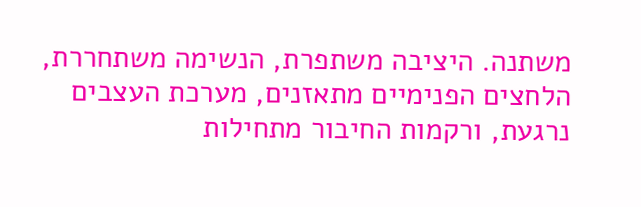משתנה. היציבה משתפרת, הנשימה משתחררת, הלחצים הפנימיים מתאזנים, מערכת העצבים נרגעת, ורקמות החיבור מתחילות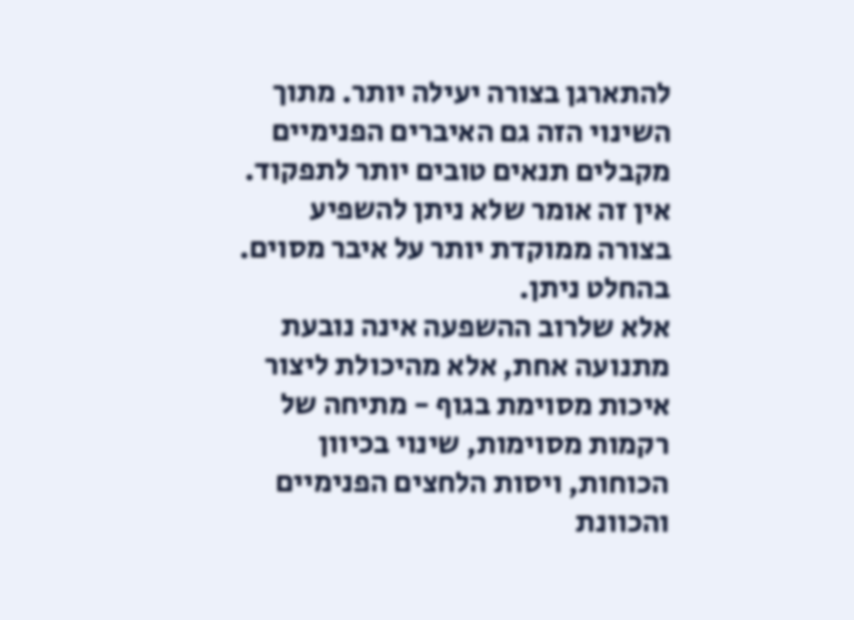להתארגן בצורה יעילה יותר. מתוך השינוי הזה גם האיברים הפנימיים מקבלים תנאים טובים יותר לתפקוד.
אין זה אומר שלא ניתן להשפיע בצורה ממוקדת יותר על איבר מסוים. בהחלט ניתן.
אלא שלרוב ההשפעה אינה נובעת מתנועה אחת, אלא מהיכולת ליצור איכות מסוימת בגוף - מתיחה של רקמות מסוימות, שינוי בכיוון הכוחות, ויסות הלחצים הפנימיים והכוונת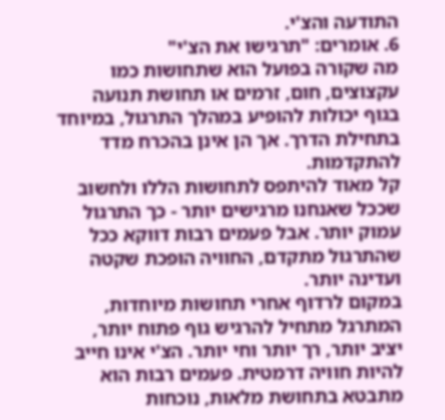התודעה והצ'י.
6. אומרים: "תרגישו את הצ'י"
מה שקורה בפועל הוא שתחושות כמו עקצוצים, חום, זרמים או תחושת תנועה בגוף יכולות להופיע במהלך התרגול, במיוחד בתחילת הדרך. אך הן אינן בהכרח מדד להתקדמות.
קל מאוד להיתפס לתחושות הללו ולחשוב שככל שאנחנו מרגישים יותר - כך התרגול עמוק יותר. אבל פעמים רבות דווקא ככל שהתרגול מתקדם, החוויה הופכת שקטה ועדינה יותר.
במקום לרדוף אחרי תחושות מיוחדות, המתרגל מתחיל להרגיש גוף פתוח יותר, יציב יותר, רך יותר וחי יותר. הצ'י אינו חייב להיות חוויה דרמטית. פעמים רבות הוא מתבטא בתחושת מלאות, נוכחות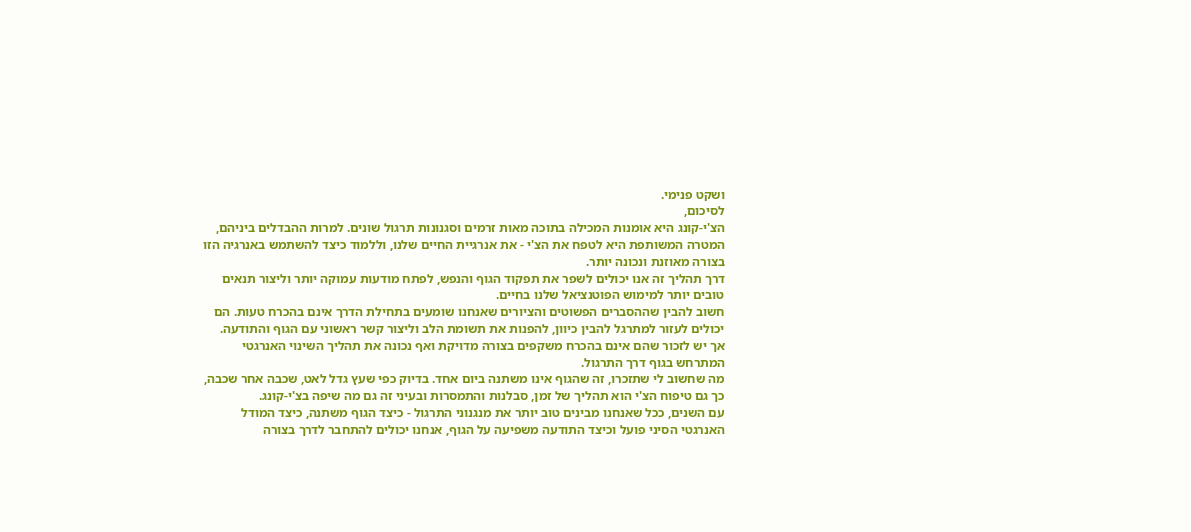ושקט פנימי.
לסיכום,
הצ'י-קונג היא אומנות המכילה בתוכה מאות זרמים וסגנונות תרגול שונים. למרות ההבדלים ביניהם, המטרה המשותפת היא לטפח את הצ'י - את אנרגיית החיים שלנו, וללמוד כיצד להשתמש באנרגיה הזו בצורה מאוזנת ונכונה יותר.
דרך תהליך זה אנו יכולים לשפר את תפקוד הגוף והנפש, לפתח מודעות עמוקה יותר וליצור תנאים טובים יותר למימוש הפוטנציאל שלנו בחיים.
חשוב להבין שההסברים הפשוטים והציורים שאנחנו שומעים בתחילת הדרך אינם בהכרח טעות. הם יכולים לעזור למתרגל להבין כיוון, להפנות את תשומת הלב וליצור קשר ראשוני עם הגוף והתודעה.
אך יש לזכור שהם אינם בהכרח משקפים בצורה מדויקת ואף נכונה את תהליך השינוי האנרגטי המתרחש בגוף דרך התרגול.
מה שחשוב לי שתזכרו, זה שהגוף אינו משתנה ביום אחד. בדיוק כפי שעץ גדל לאט, שכבה אחר שכבה, כך גם טיפוח הצ'י הוא תהליך של זמן, סבלנות והתמסרות ובעיני זה גם מה שיפה בצ'י-קונג.
עם השנים, ככל שאנחנו מבינים טוב יותר את מנגנוני התרגול - כיצד הגוף משתנה, כיצד המודל האנרגטי הסיני פועל וכיצד התודעה משפיעה על הגוף, אנחנו יכולים להתחבר לדרך בצורה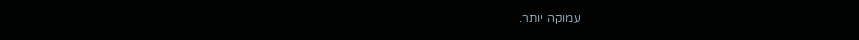עמוקה יותר.